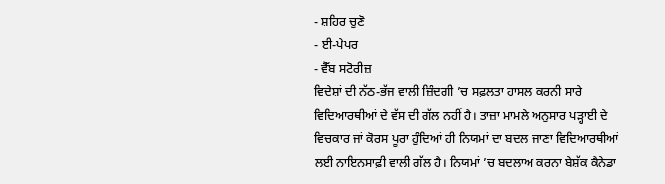- ਸ਼ਹਿਰ ਚੁਣੋ
- ਈ-ਪੇਪਰ
- ਵੈੱਬ ਸਟੋਰੀਜ਼
ਵਿਦੇਸ਼ਾਂ ਦੀ ਨੱਠ-ਭੱਜ ਵਾਲੀ ਜ਼ਿੰਦਗੀ ’ਚ ਸਫ਼ਲਤਾ ਹਾਸਲ ਕਰਨੀ ਸਾਰੇ ਵਿਦਿਆਰਥੀਆਂ ਦੇ ਵੱਸ ਦੀ ਗੱਲ ਨਹੀਂ ਹੈ। ਤਾਜ਼ਾ ਮਾਮਲੇ ਅਨੁਸਾਰ ਪੜ੍ਹਾਈ ਦੇ ਵਿਚਕਾਰ ਜਾਂ ਕੋਰਸ ਪੂਰਾ ਹੁੰਦਿਆਂ ਹੀ ਨਿਯਮਾਂ ਦਾ ਬਦਲ ਜਾਣਾ ਵਿਦਿਆਰਥੀਆਂ ਲਈ ਨਾਇਨਸਾਫ਼ੀ ਵਾਲੀ ਗੱਲ ਹੈ। ਨਿਯਮਾਂ ’ਚ ਬਦਲਾਅ ਕਰਨਾ ਬੇਸ਼ੱਕ ਕੈਨੇਡਾ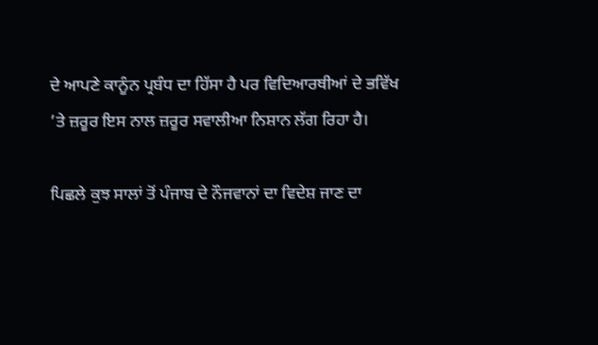ਦੇ ਆਪਣੇ ਕਾਨੂੰਨ ਪ੍ਰਬੰਧ ਦਾ ਹਿੱਸਾ ਹੈ ਪਰ ਵਿਦਿਆਰਥੀਆਂ ਦੇ ਭਵਿੱਖ ’ਤੇ ਜ਼ਰੂਰ ਇਸ ਨਾਲ ਜ਼ਰੂਰ ਸਵਾਲੀਆ ਨਿਸ਼ਾਨ ਲੱਗ ਰਿਹਾ ਹੈ।

ਪਿਛਲੇ ਕੁਝ ਸਾਲਾਂ ਤੋਂ ਪੰਜਾਬ ਦੇ ਨੌਜਵਾਨਾਂ ਦਾ ਵਿਦੇਸ਼ ਜਾਣ ਦਾ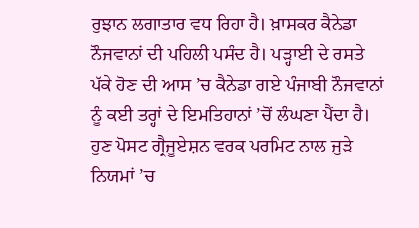ਰੁਝਾਨ ਲਗਾਤਾਰ ਵਧ ਰਿਹਾ ਹੈ। ਖ਼ਾਸਕਰ ਕੈਨੇਡਾ ਨੌਜਵਾਨਾਂ ਦੀ ਪਹਿਲੀ ਪਸੰਦ ਹੈ। ਪੜ੍ਹਾਈ ਦੇ ਰਸਤੇ ਪੱਕੇ ਹੋਣ ਦੀ ਆਸ ’ਚ ਕੈਨੇਡਾ ਗਏ ਪੰਜਾਬੀ ਨੌਜਵਾਨਾਂ ਨੂੰ ਕਈ ਤਰ੍ਹਾਂ ਦੇ ਇਮਤਿਹਾਨਾਂ ’ਚੋਂ ਲੰਘਣਾ ਪੈਂਦਾ ਹੈ। ਹੁਣ ਪੋਸਟ ਗ੍ਰੈਜੂਏਸ਼ਨ ਵਰਕ ਪਰਮਿਟ ਨਾਲ ਜੁੜੇ ਨਿਯਮਾਂ ’ਚ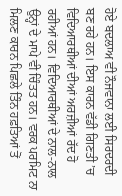ਹੋਏ ਬਦਲਾਅ ਵੀ ਨੌਜਵਾਨਾ ਲਈ ਸਿਰਦਰਦੀ ਬਣ ਰਹੇ ਹਨ। ਇਸ ਕਾਰਨ ਵੱਡੀ ਗਿਣਤੀ ’ਚ ਵਿਦਿਆਰਥੀਆਂ ਦੀਆਂ ਅਰਜ਼ੀਆਂ ਰੱਦ ਹੋ ਰਹੀਆਂ ਹਨ। ਵਿਦਿਆਰਥੀਆਂ ਦੇ ਨਾਲ-ਨਾਲ ਉਨ੍ਹਾਂ ਦੇ ਮਾਪੇ ਵੀ ਚਿੰਤਤ ਹਨ। ਵਰਕ ਪਰਮਿਟ ਨਾ ਮਿਲਣ ਕਾਰਨ ਪਿਛਲੇ ਤਿੰਨ ਹਫ਼ਤਿਆਂ ਤੋਂ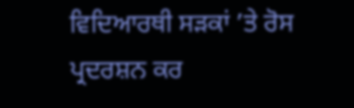ਵਿਦਿਆਰਥੀ ਸੜਕਾਂ ’ਤੇ ਰੋਸ ਪ੍ਰਦਰਸ਼ਨ ਕਰ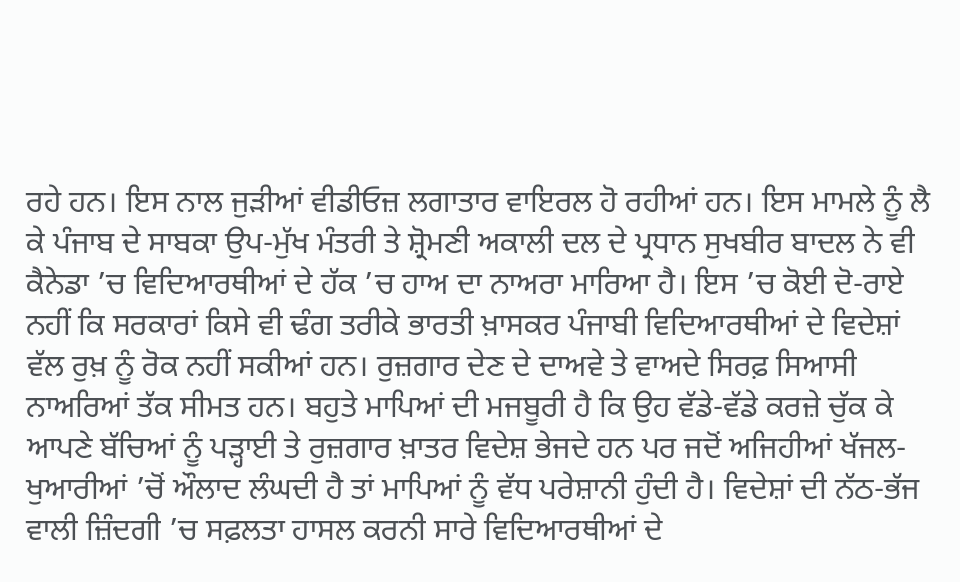ਰਹੇ ਹਨ। ਇਸ ਨਾਲ ਜੁੜੀਆਂ ਵੀਡੀਓਜ਼ ਲਗਾਤਾਰ ਵਾਇਰਲ ਹੋ ਰਹੀਆਂ ਹਨ। ਇਸ ਮਾਮਲੇ ਨੂੰ ਲੈ ਕੇ ਪੰਜਾਬ ਦੇ ਸਾਬਕਾ ਉਪ-ਮੁੱਖ ਮੰਤਰੀ ਤੇ ਸ਼੍ਰੋਮਣੀ ਅਕਾਲੀ ਦਲ ਦੇ ਪ੍ਰਧਾਨ ਸੁਖਬੀਰ ਬਾਦਲ ਨੇ ਵੀ ਕੈਨੇਡਾ ’ਚ ਵਿਦਿਆਰਥੀਆਂ ਦੇ ਹੱਕ ’ਚ ਹਾਅ ਦਾ ਨਾਅਰਾ ਮਾਰਿਆ ਹੈ। ਇਸ ’ਚ ਕੋਈ ਦੋ-ਰਾਏ ਨਹੀਂ ਕਿ ਸਰਕਾਰਾਂ ਕਿਸੇ ਵੀ ਢੰਗ ਤਰੀਕੇ ਭਾਰਤੀ ਖ਼ਾਸਕਰ ਪੰਜਾਬੀ ਵਿਦਿਆਰਥੀਆਂ ਦੇ ਵਿਦੇਸ਼ਾਂ ਵੱਲ ਰੁਖ਼ ਨੂੰ ਰੋਕ ਨਹੀਂ ਸਕੀਆਂ ਹਨ। ਰੁਜ਼ਗਾਰ ਦੇਣ ਦੇ ਦਾਅਵੇ ਤੇ ਵਾਅਦੇ ਸਿਰਫ਼ ਸਿਆਸੀ ਨਾਅਰਿਆਂ ਤੱਕ ਸੀਮਤ ਹਨ। ਬਹੁਤੇ ਮਾਪਿਆਂ ਦੀ ਮਜਬੂਰੀ ਹੈ ਕਿ ਉਹ ਵੱਡੇ-ਵੱਡੇ ਕਰਜ਼ੇ ਚੁੱਕ ਕੇ ਆਪਣੇ ਬੱਚਿਆਂ ਨੂੰ ਪੜ੍ਹਾਈ ਤੇ ਰੁਜ਼ਗਾਰ ਖ਼ਾਤਰ ਵਿਦੇਸ਼ ਭੇਜਦੇ ਹਨ ਪਰ ਜਦੋਂ ਅਜਿਹੀਆਂ ਖੱਜਲ-ਖੁਆਰੀਆਂ ’ਚੋਂ ਔਲਾਦ ਲੰਘਦੀ ਹੈ ਤਾਂ ਮਾਪਿਆਂ ਨੂੰ ਵੱਧ ਪਰੇਸ਼ਾਨੀ ਹੁੰਦੀ ਹੈ। ਵਿਦੇਸ਼ਾਂ ਦੀ ਨੱਠ-ਭੱਜ ਵਾਲੀ ਜ਼ਿੰਦਗੀ ’ਚ ਸਫ਼ਲਤਾ ਹਾਸਲ ਕਰਨੀ ਸਾਰੇ ਵਿਦਿਆਰਥੀਆਂ ਦੇ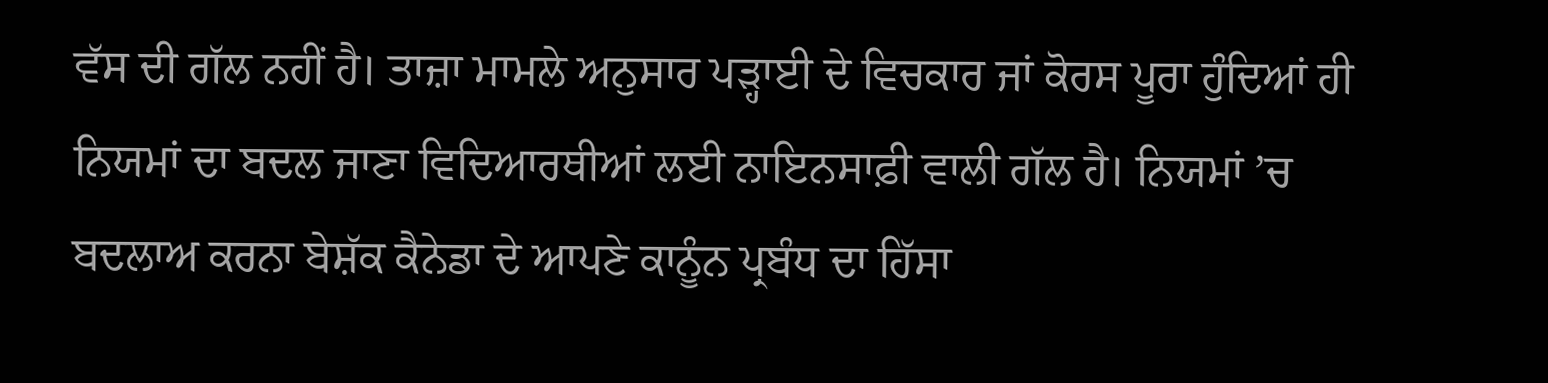ਵੱਸ ਦੀ ਗੱਲ ਨਹੀਂ ਹੈ। ਤਾਜ਼ਾ ਮਾਮਲੇ ਅਨੁਸਾਰ ਪੜ੍ਹਾਈ ਦੇ ਵਿਚਕਾਰ ਜਾਂ ਕੋਰਸ ਪੂਰਾ ਹੁੰਦਿਆਂ ਹੀ ਨਿਯਮਾਂ ਦਾ ਬਦਲ ਜਾਣਾ ਵਿਦਿਆਰਥੀਆਂ ਲਈ ਨਾਇਨਸਾਫ਼ੀ ਵਾਲੀ ਗੱਲ ਹੈ। ਨਿਯਮਾਂ ’ਚ ਬਦਲਾਅ ਕਰਨਾ ਬੇਸ਼ੱਕ ਕੈਨੇਡਾ ਦੇ ਆਪਣੇ ਕਾਨੂੰਨ ਪ੍ਰਬੰਧ ਦਾ ਹਿੱਸਾ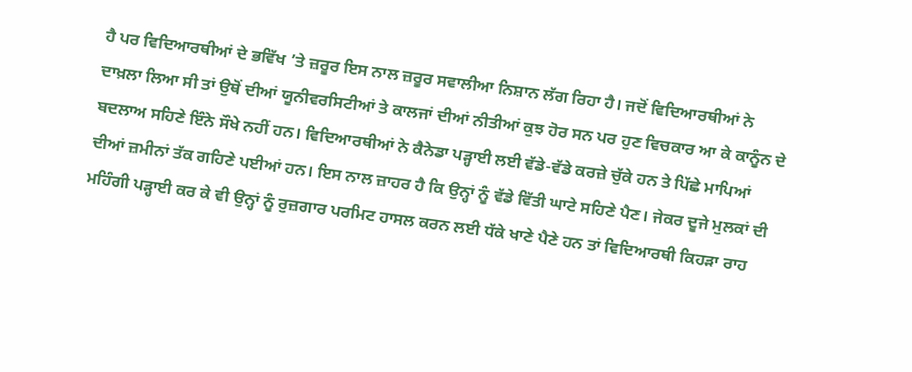ਹੈ ਪਰ ਵਿਦਿਆਰਥੀਆਂ ਦੇ ਭਵਿੱਖ ’ਤੇ ਜ਼ਰੂਰ ਇਸ ਨਾਲ ਜ਼ਰੂਰ ਸਵਾਲੀਆ ਨਿਸ਼ਾਨ ਲੱਗ ਰਿਹਾ ਹੈ। ਜਦੋਂ ਵਿਦਿਆਰਥੀਆਂ ਨੇ ਦਾਖ਼ਲਾ ਲਿਆ ਸੀ ਤਾਂ ਉਥੋਂ ਦੀਆਂ ਯੂਨੀਵਰਸਿਟੀਆਂ ਤੇ ਕਾਲਜਾਂ ਦੀਆਂ ਨੀਤੀਆਂ ਕੁਝ ਹੋਰ ਸਨ ਪਰ ਹੁਣ ਵਿਚਕਾਰ ਆ ਕੇ ਕਾਨੂੰਨ ਦੇ ਬਦਲਾਅ ਸਹਿਣੇ ਇੰਨੇ ਸੌਖੇ ਨਹੀਂ ਹਨ। ਵਿਦਿਆਰਥੀਆਂ ਨੇ ਕੈਨੇਡਾ ਪੜ੍ਹਾਈ ਲਈ ਵੱਡੇ-ਵੱਡੇ ਕਰਜ਼ੇ ਚੁੱਕੇ ਹਨ ਤੇ ਪਿੱਛੇ ਮਾਪਿਆਂ ਦੀਆਂ ਜ਼ਮੀਨਾਂ ਤੱਕ ਗਹਿਣੇ ਪਈਆਂ ਹਨ। ਇਸ ਨਾਲ ਜ਼ਾਹਰ ਹੈ ਕਿ ਉਨ੍ਹਾਂ ਨੂੰ ਵੱਡੇ ਵਿੱਤੀ ਘਾਟੇ ਸਹਿਣੇ ਪੈਣ। ਜੇਕਰ ਦੂਜੇ ਮੁਲਕਾਂ ਦੀ ਮਹਿੰਗੀ ਪੜ੍ਹਾਈ ਕਰ ਕੇ ਵੀ ਉਨ੍ਹਾਂ ਨੂੰ ਰੁਜ਼ਗਾਰ ਪਰਮਿਟ ਹਾਸਲ ਕਰਨ ਲਈ ਧੱਕੇ ਖਾਣੇ ਪੈਣੇ ਹਨ ਤਾਂ ਵਿਦਿਆਰਥੀ ਕਿਹੜਾ ਰਾਹ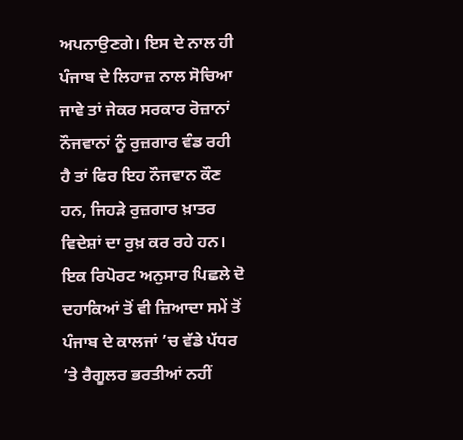ਅਪਨਾਉਣਗੇ। ਇਸ ਦੇ ਨਾਲ ਹੀ ਪੰਜਾਬ ਦੇ ਲਿਹਾਜ਼ ਨਾਲ ਸੋਚਿਆ ਜਾਵੇ ਤਾਂ ਜੇਕਰ ਸਰਕਾਰ ਰੋਜ਼ਾਨਾਂ ਨੌਜਵਾਨਾਂ ਨੂੰ ਰੁਜ਼ਗਾਰ ਵੰਡ ਰਹੀ ਹੈ ਤਾਂ ਫਿਰ ਇਹ ਨੌਜਵਾਨ ਕੌਣ ਹਨ, ਜਿਹੜੇ ਰੁਜ਼ਗਾਰ ਖ਼ਾਤਰ ਵਿਦੇਸ਼ਾਂ ਦਾ ਰੁਖ਼ ਕਰ ਰਹੇ ਹਨ। ਇਕ ਰਿਪੋਰਟ ਅਨੁਸਾਰ ਪਿਛਲੇ ਦੋ ਦਹਾਕਿਆਂ ਤੋਂ ਵੀ ਜ਼ਿਆਦਾ ਸਮੇਂ ਤੋਂ ਪੰਜਾਬ ਦੇ ਕਾਲਜਾਂ ’ਚ ਵੱਡੇ ਪੱਧਰ ’ਤੇ ਰੈਗੂਲਰ ਭਰਤੀਆਂ ਨਹੀਂ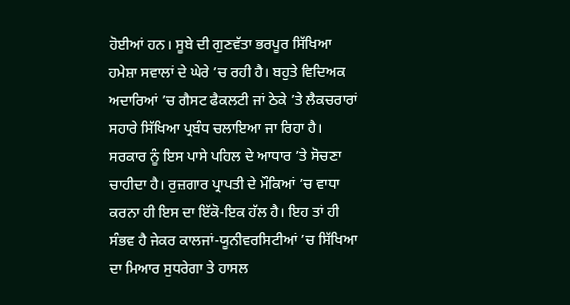ਹੋਈਆਂ ਹਨ। ਸੂਬੇ ਦੀ ਗੁਣਵੱਤਾ ਭਰਪੂਰ ਸਿੱਖਿਆ ਹਮੇਸ਼ਾ ਸਵਾਲਾਂ ਦੇ ਘੇਰੇ ’ਚ ਰਹੀ ਹੈ। ਬਹੁਤੇ ਵਿਦਿਅਕ ਅਦਾਰਿਆਂ ’ਚ ਗੈਸਟ ਫੈਕਲਟੀ ਜਾਂ ਠੇਕੇ ’ਤੇ ਲੈਕਚਰਾਰਾਂ ਸਹਾਰੇ ਸਿੱਖਿਆ ਪ੍ਰਬੰਧ ਚਲਾਇਆ ਜਾ ਰਿਹਾ ਹੈ। ਸਰਕਾਰ ਨੂੰ ਇਸ ਪਾਸੇ ਪਹਿਲ ਦੇ ਆਧਾਰ ’ਤੇ ਸੋਚਣਾ ਚਾਹੀਦਾ ਹੈ। ਰੁਜ਼ਗਾਰ ਪ੍ਰਾਪਤੀ ਦੇ ਮੌਕਿਆਂ ’ਚ ਵਾਧਾ ਕਰਨਾ ਹੀ ਇਸ ਦਾ ਇੱਕੋ-ਇਕ ਹੱਲ ਹੈ। ਇਹ ਤਾਂ ਹੀ ਸੰਭਵ ਹੈ ਜੇਕਰ ਕਾਲਜਾਂ-ਯੂਨੀਵਰਸਿਟੀਆਂ ’ਚ ਸਿੱਖਿਆ ਦਾ ਮਿਆਰ ਸੁਧਰੇਗਾ ਤੇ ਹਾਸਲ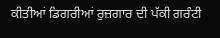ਕੀਤੀਆਂ ਡਿਗਰੀਆਂ ਰੁਜ਼ਗਾਰ ਦੀ ਪੱਕੀ ਗਰੰਟੀ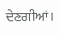ਦੇਣਗੀਆਂ।